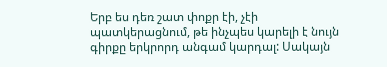Երբ ես դեռ շատ փոքր էի, չէի պատկերացնում, թե ինչպես կարելի է նույն գիրքը երկրորդ անգամ կարդալ: Սակայն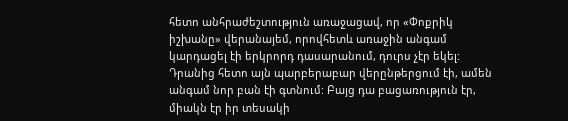հետո անհրաժեշտություն առաջացավ, որ «Փոքրիկ իշխանը» վերանայեմ, որովհետև առաջին անգամ կարդացել էի երկրորդ դասարանում, դուրս չէր եկել: Դրանից հետո այն պարբերաբար վերընթերցում էի, ամեն անգամ նոր բան էի գտնում: Բայց դա բացառություն էր, միակն էր իր տեսակի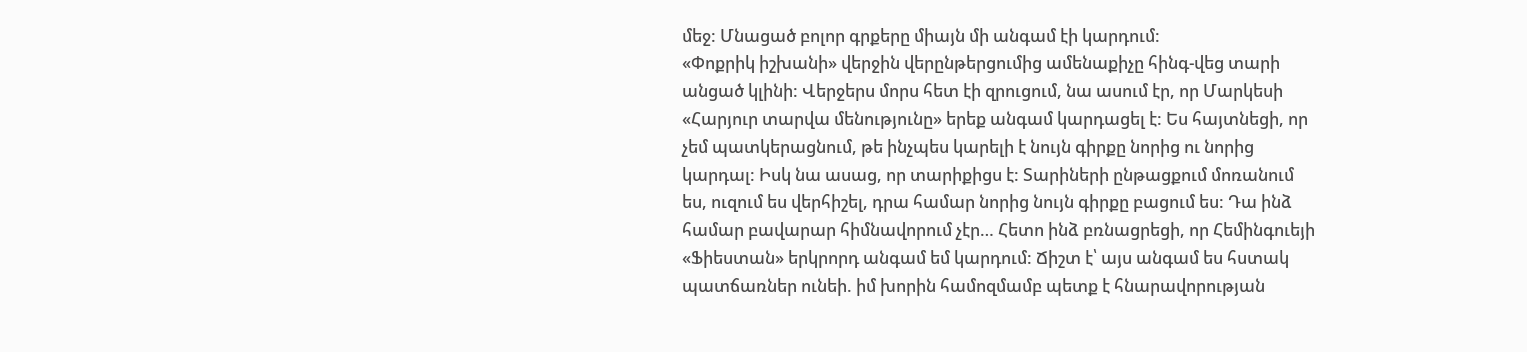մեջ: Մնացած բոլոր գրքերը միայն մի անգամ էի կարդում:
«Փոքրիկ իշխանի» վերջին վերընթերցումից ամենաքիչը հինգ-վեց տարի անցած կլինի: Վերջերս մորս հետ էի զրուցում, նա ասում էր, որ Մարկեսի «Հարյուր տարվա մենությունը» երեք անգամ կարդացել է: Ես հայտնեցի, որ չեմ պատկերացնում, թե ինչպես կարելի է նույն գիրքը նորից ու նորից կարդալ: Իսկ նա ասաց, որ տարիքիցս է: Տարիների ընթացքում մոռանում ես, ուզում ես վերհիշել, դրա համար նորից նույն գիրքը բացում ես: Դա ինձ համար բավարար հիմնավորում չէր… Հետո ինձ բռնացրեցի, որ Հեմինգուեյի «Ֆիեստան» երկրորդ անգամ եմ կարդում: Ճիշտ է՝ այս անգամ ես հստակ պատճառներ ունեի. իմ խորին համոզմամբ պետք է հնարավորության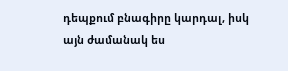դեպքում բնագիրը կարդալ, իսկ այն ժամանակ ես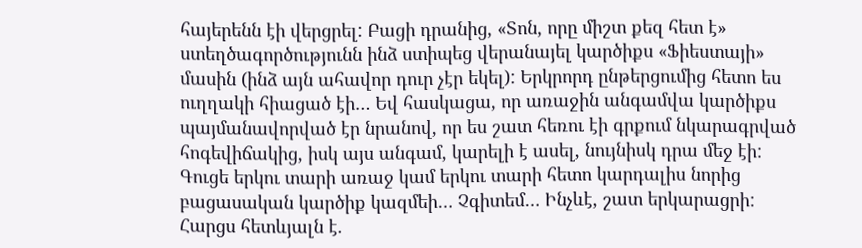հայերենն էի վերցրել: Բացի դրանից, «Տոն, որը միշտ քեզ հետ է» ստեղծագործությունն ինձ ստիպեց վերանայել կարծիքս «Ֆիեստայի» մասին (ինձ այն ահավոր դուր չէր եկել): Երկրորդ ընթերցումից հետո ես ուղղակի հիացած էի… Եվ հասկացա, որ առաջին անգամվա կարծիքս պայմանավորված էր նրանով, որ ես շատ հեռու էի գրքում նկարագրված հոգեվիճակից, իսկ այս անգամ, կարելի է ասել, նույնիսկ դրա մեջ էի: Գուցե երկու տարի առաջ կամ երկու տարի հետո կարդալիս նորից բացասական կարծիք կազմեի… Չգիտեմ… Ինչևէ, շատ երկարացրի: Հարցս հետևյալն է.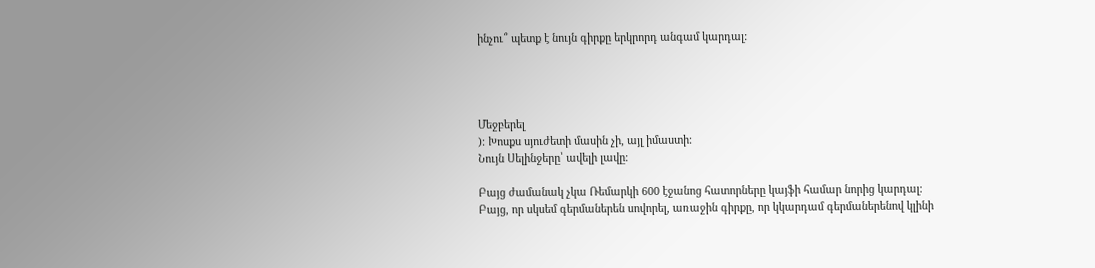ինչու՞ պետք է նույն գիրքը երկրորդ անգամ կարդալ:




Մեջբերել
)։ Խոսքս սյուժետի մասին չի, այլ իմաստի։
Նույն Սելինջերը՝ ավելի լավը։

Բայց ժամանակ չկա Ռեմարկի 600 էջանոց հատորները կայֆի համար նորից կարդալ։
Բայց, որ սկսեմ գերմաներեն սովորել, առաջին գիրքը, որ կկարդամ գերմաներենով կլինի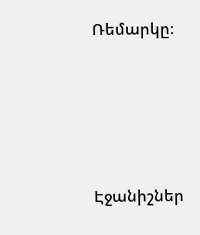Ռեմարկը։




Էջանիշներ